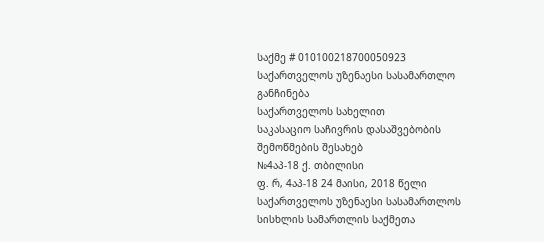საქმე # 010100218700050923
საქართველოს უზენაესი სასამართლო
განჩინება
საქართველოს სახელით
საკასაციო საჩივრის დასაშვებობის
შემოწმების შესახებ
№4აპ-18 ქ. თბილისი
ფ. რ, 4აპ-18 24 მაისი, 2018 წელი
საქართველოს უზენაესი სასამართლოს სისხლის სამართლის საქმეთა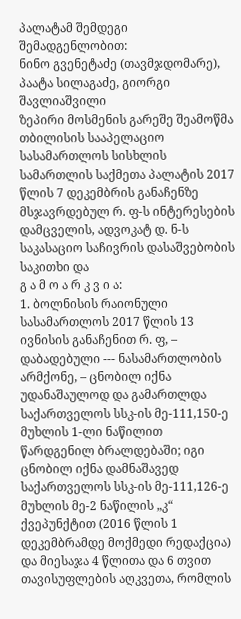პალატამ შემდეგი შემადგენლობით:
ნინო გვენეტაძე (თავმჯდომარე),
პაატა სილაგაძე, გიორგი შავლიაშვილი
ზეპირი მოსმენის გარეშე შეამოწმა თბილისის სააპელაციო სასამართლოს სისხლის სამართლის საქმეთა პალატის 2017 წლის 7 დეკემბრის განაჩენზე მსჯავრდებულ რ. ფ-ს ინტერესების დამცველის, ადვოკატ დ. ნ-ს საკასაციო საჩივრის დასაშვებობის საკითხი და
გ ა მ ო ა რ კ ვ ი ა:
1. ბოლნისის რაიონული სასამართლოს 2017 წლის 13 ივნისის განაჩენით რ. ფ, – დაბადებული --- ნასამართლობის არმქონე, – ცნობილ იქნა უდანაშაულოდ და გამართლდა საქართველოს სსკ-ის მე-111,150-ე მუხლის 1-ლი ნაწილით წარდგენილ ბრალდებაში; იგი ცნობილ იქნა დამნაშავედ საქართველოს სსკ-ის მე-111,126-ე მუხლის მე-2 ნაწილის „კ“ ქვეპუნქტით (2016 წლის 1 დეკემბრამდე მოქმედი რედაქცია) და მიესაჯა 4 წლითა და 6 თვით თავისუფლების აღკვეთა, რომლის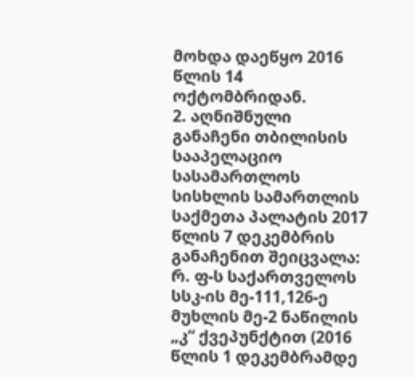მოხდა დაეწყო 2016 წლის 14 ოქტომბრიდან.
2. აღნიშნული განაჩენი თბილისის სააპელაციო სასამართლოს სისხლის სამართლის საქმეთა პალატის 2017 წლის 7 დეკემბრის განაჩენით შეიცვალა: რ. ფ-ს საქართველოს სსკ-ის მე-111,126-ე მუხლის მე-2 ნაწილის „კ“ ქვეპუნქტით (2016 წლის 1 დეკემბრამდე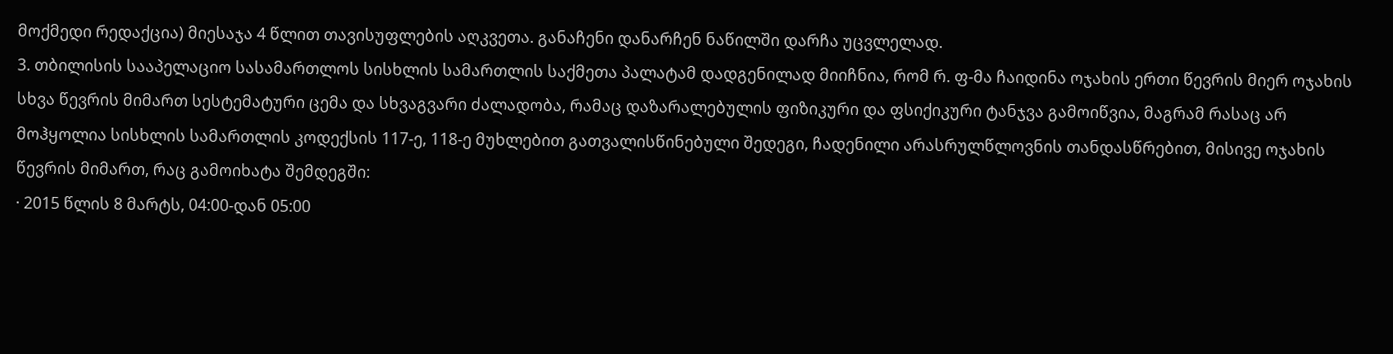მოქმედი რედაქცია) მიესაჯა 4 წლით თავისუფლების აღკვეთა. განაჩენი დანარჩენ ნაწილში დარჩა უცვლელად.
3. თბილისის სააპელაციო სასამართლოს სისხლის სამართლის საქმეთა პალატამ დადგენილად მიიჩნია, რომ რ. ფ-მა ჩაიდინა ოჯახის ერთი წევრის მიერ ოჯახის სხვა წევრის მიმართ სესტემატური ცემა და სხვაგვარი ძალადობა, რამაც დაზარალებულის ფიზიკური და ფსიქიკური ტანჯვა გამოიწვია, მაგრამ რასაც არ მოჰყოლია სისხლის სამართლის კოდექსის 117-ე, 118-ე მუხლებით გათვალისწინებული შედეგი, ჩადენილი არასრულწლოვნის თანდასწრებით, მისივე ოჯახის წევრის მიმართ, რაც გამოიხატა შემდეგში:
· 2015 წლის 8 მარტს, 04:00-დან 05:00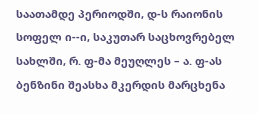საათამდე პერიოდში, დ-ს რაიონის სოფელ ი--ი, საკუთარ საცხოვრებელ სახლში, რ. ფ-მა მეუღლეს – ა. ფ-ას ბენზინი შეასხა მკერდის მარცხენა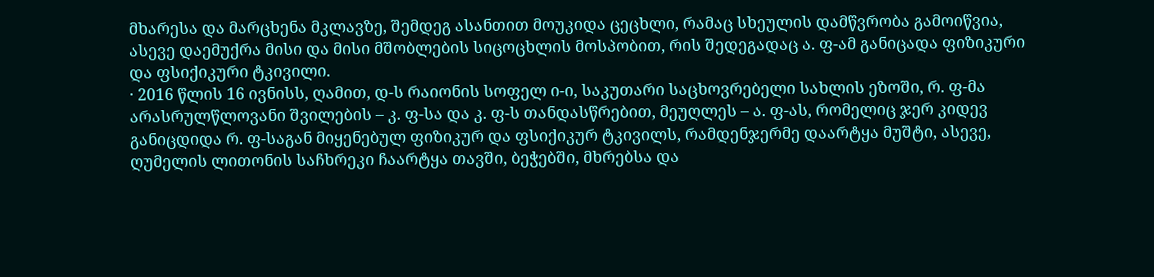მხარესა და მარცხენა მკლავზე, შემდეგ ასანთით მოუკიდა ცეცხლი, რამაც სხეულის დამწვრობა გამოიწვია, ასევე დაემუქრა მისი და მისი მშობლების სიცოცხლის მოსპობით, რის შედეგადაც ა. ფ-ამ განიცადა ფიზიკური და ფსიქიკური ტკივილი.
· 2016 წლის 16 ივნისს, ღამით, დ-ს რაიონის სოფელ ი-ი, საკუთარი საცხოვრებელი სახლის ეზოში, რ. ფ-მა არასრულწლოვანი შვილების – კ. ფ-სა და კ. ფ-ს თანდასწრებით, მეუღლეს – ა. ფ-ას, რომელიც ჯერ კიდევ განიცდიდა რ. ფ-საგან მიყენებულ ფიზიკურ და ფსიქიკურ ტკივილს, რამდენჯერმე დაარტყა მუშტი, ასევე, ღუმელის ლითონის საჩხრეკი ჩაარტყა თავში, ბეჭებში, მხრებსა და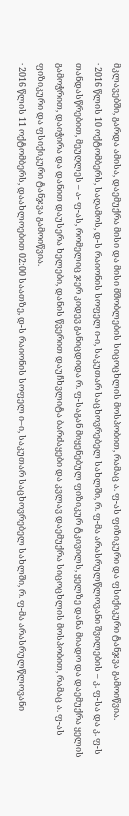მკლავებში, გარდა ამისა, დაემუქრა მისი და მისი მშობლების სიცოცხლის მოსპობით, რამაც ა. ფ-ას ფიზიკური და ფსიქიკური ტანჯვა გამოიწვია.
· 2016 წლის 10 ოქტომბერს, საღამოს, დ-ს რაიონის სოფელ ი-ი, საკუთარ საცხოვრებელ სახლში, რ. ფ-მა არასრულწლოვანი შვილების – კ. ფ-სა და კ. ფ-ს თანდასწრებით, მეუღლეს – ა- ფ-ას, რომელიც ჯერ კიდევ განიცდიდა რ. ფ-საგან მიყენებულ ფიზიკურ ტკივილს, ყელზე დანა მიადო და დაემუქრა ყელის გამოჭრით, დაიჭირა და დანით დაუსერა ხელები, დანის წვერით დაუჩხვლიტა ბარძაყები და კვლავ დაემუქრა სიცოცხლის მოსპობით, რამაც ა. ფ-ას ფიზიკური და ფსიქიკური ტანჯვა გამოიწვია.
· 2016 წლის 11 ოქტომბერს, დაახლოებით 02:00 საათზე, დ-ს რაიონის სოფელ ი–ი, საკუთარ საცხოვრებელ სახლში, რ. ფ-მა არასრულწლოვანი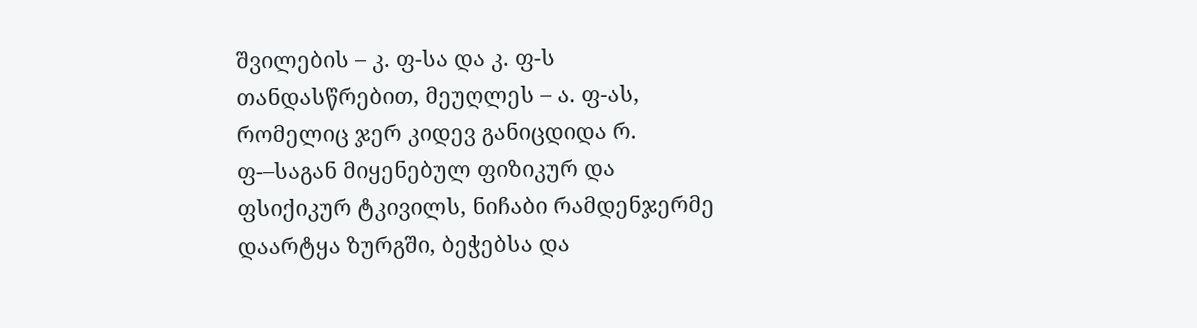შვილების – კ. ფ-სა და კ. ფ-ს თანდასწრებით, მეუღლეს – ა. ფ-ას, რომელიც ჯერ კიდევ განიცდიდა რ. ფ-–საგან მიყენებულ ფიზიკურ და ფსიქიკურ ტკივილს, ნიჩაბი რამდენჯერმე დაარტყა ზურგში, ბეჭებსა და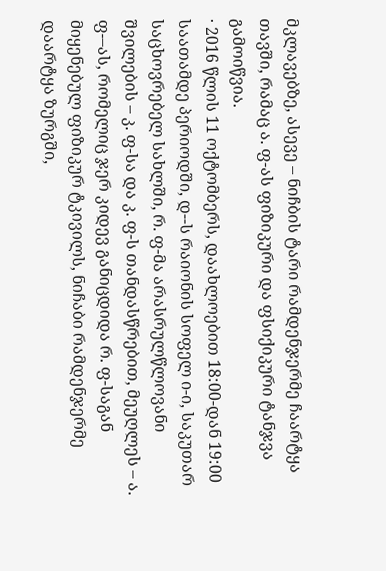მკლავებზე, ასევე – ნიჩბის ტარი რამდენჯერმე ჩაარტყა თავში, რამაც ა. ფ-ას ფიზიკური და ფსიქიკური ტანჯვა გამოიწვია.
· 2016 წლის 11 ოქტომბერს, დაახლოებით 18:00-დან 19:00 საათამდე პერიოდში, დ--ს რაიონის სოფელ ი-ი, საკუთარ საცხოვრებელ სახლში, რ. ფ-მა არასრულწლოვანი შვილების – კ. ფ-სა და კ. ფ-ს თანდასწრებით, მეუღლეს – ა. ფ-–ას, რომელიც ჯერ კიდევ განიცდიდა რ. ფ-საგან მიყენებულ ფიზიკურ ტკივილს, ნიჩაბი რამდენჯერმე დაარტყა ზურგში,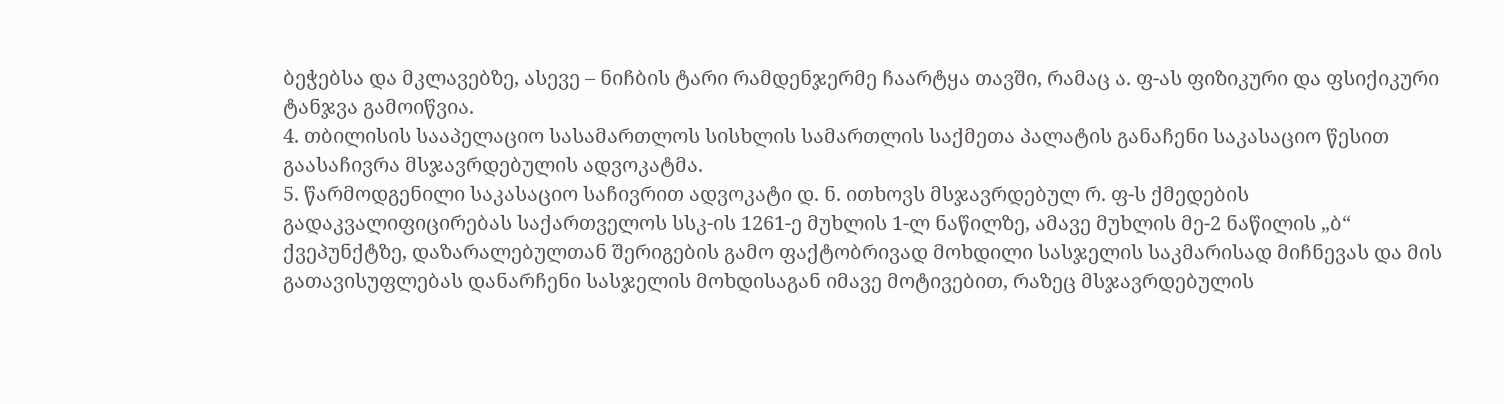ბეჭებსა და მკლავებზე, ასევე – ნიჩბის ტარი რამდენჯერმე ჩაარტყა თავში, რამაც ა. ფ-ას ფიზიკური და ფსიქიკური ტანჯვა გამოიწვია.
4. თბილისის სააპელაციო სასამართლოს სისხლის სამართლის საქმეთა პალატის განაჩენი საკასაციო წესით გაასაჩივრა მსჯავრდებულის ადვოკატმა.
5. წარმოდგენილი საკასაციო საჩივრით ადვოკატი დ. ნ. ითხოვს მსჯავრდებულ რ. ფ-ს ქმედების გადაკვალიფიცირებას საქართველოს სსკ-ის 1261-ე მუხლის 1-ლ ნაწილზე, ამავე მუხლის მე-2 ნაწილის „ბ“ ქვეპუნქტზე, დაზარალებულთან შერიგების გამო ფაქტობრივად მოხდილი სასჯელის საკმარისად მიჩნევას და მის გათავისუფლებას დანარჩენი სასჯელის მოხდისაგან იმავე მოტივებით, რაზეც მსჯავრდებულის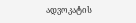ადვოკატის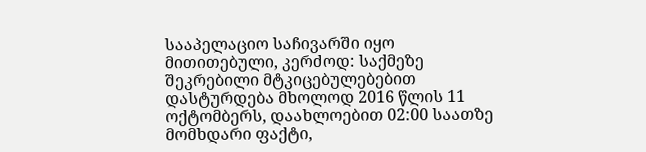სააპელაციო საჩივარში იყო მითითებული, კერძოდ: საქმეზე შეკრებილი მტკიცებულებებით დასტურდება მხოლოდ 2016 წლის 11 ოქტომბერს, დაახლოებით 02:00 საათზე მომხდარი ფაქტი,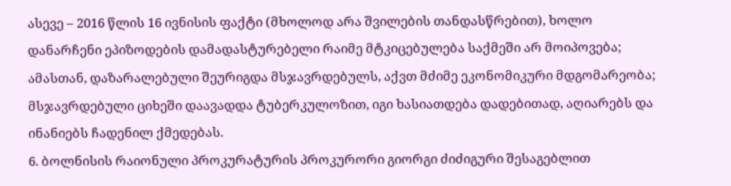ასევე – 2016 წლის 16 ივნისის ფაქტი (მხოლოდ არა შვილების თანდასწრებით), ხოლო დანარჩენი ეპიზოდების დამადასტურებელი რაიმე მტკიცებულება საქმეში არ მოიპოვება; ამასთან, დაზარალებული შეურიგდა მსჯავრდებულს, აქვთ მძიმე ეკონომიკური მდგომარეობა; მსჯავრდებული ციხეში დაავადდა ტუბერკულოზით, იგი ხასიათდება დადებითად, აღიარებს და ინანიებს ჩადენილ ქმედებას.
6. ბოლნისის რაიონული პროკურატურის პროკურორი გიორგი ძიძიგური შესაგებლით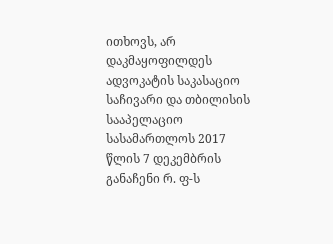ითხოვს, არ დაკმაყოფილდეს ადვოკატის საკასაციო საჩივარი და თბილისის სააპელაციო სასამართლოს 2017 წლის 7 დეკემბრის განაჩენი რ. ფ-ს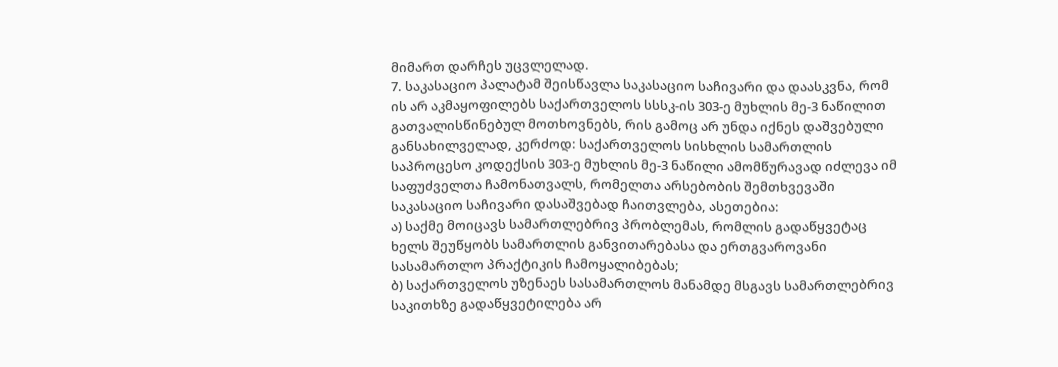მიმართ დარჩეს უცვლელად.
7. საკასაციო პალატამ შეისწავლა საკასაციო საჩივარი და დაასკვნა, რომ ის არ აკმაყოფილებს საქართველოს სსსკ-ის 303-ე მუხლის მე-3 ნაწილით გათვალისწინებულ მოთხოვნებს, რის გამოც არ უნდა იქნეს დაშვებული განსახილველად, კერძოდ: საქართველოს სისხლის სამართლის საპროცესო კოდექსის 303-ე მუხლის მე-3 ნაწილი ამომწურავად იძლევა იმ საფუძველთა ჩამონათვალს, რომელთა არსებობის შემთხვევაში საკასაციო საჩივარი დასაშვებად ჩაითვლება, ასეთებია:
ა) საქმე მოიცავს სამართლებრივ პრობლემას, რომლის გადაწყვეტაც ხელს შეუწყობს სამართლის განვითარებასა და ერთგვაროვანი სასამართლო პრაქტიკის ჩამოყალიბებას;
ბ) საქართველოს უზენაეს სასამართლოს მანამდე მსგავს სამართლებრივ საკითხზე გადაწყვეტილება არ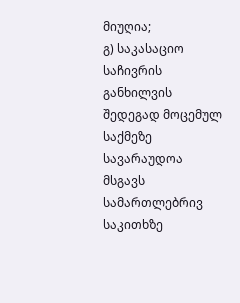მიუღია;
გ) საკასაციო საჩივრის განხილვის შედეგად მოცემულ საქმეზე სავარაუდოა მსგავს სამართლებრივ საკითხზე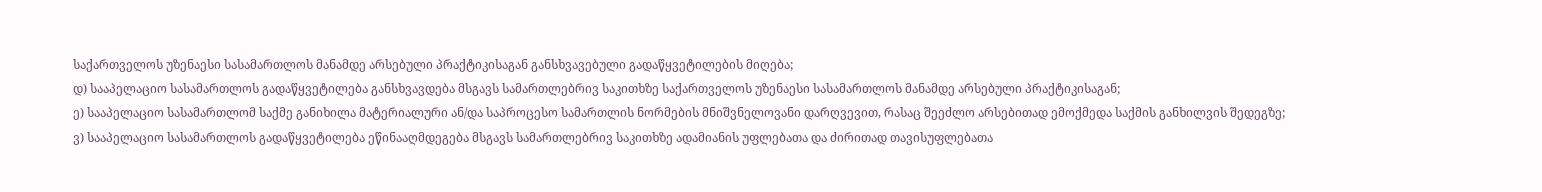საქართველოს უზენაესი სასამართლოს მანამდე არსებული პრაქტიკისაგან განსხვავებული გადაწყვეტილების მიღება;
დ) სააპელაციო სასამართლოს გადაწყვეტილება განსხვავდება მსგავს სამართლებრივ საკითხზე საქართველოს უზენაესი სასამართლოს მანამდე არსებული პრაქტიკისაგან;
ე) სააპელაციო სასამართლომ საქმე განიხილა მატერიალური ან/და საპროცესო სამართლის ნორმების მნიშვნელოვანი დარღვევით, რასაც შეეძლო არსებითად ემოქმედა საქმის განხილვის შედეგზე;
ვ) სააპელაციო სასამართლოს გადაწყვეტილება ეწინააღმდეგება მსგავს სამართლებრივ საკითხზე ადამიანის უფლებათა და ძირითად თავისუფლებათა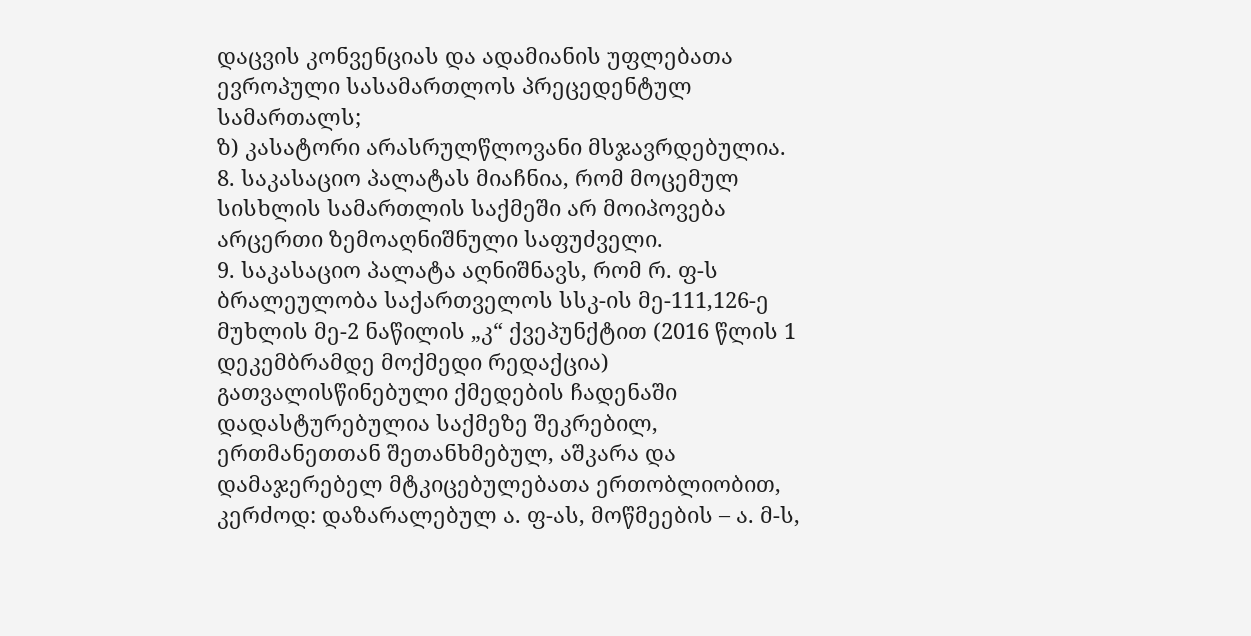დაცვის კონვენციას და ადამიანის უფლებათა ევროპული სასამართლოს პრეცედენტულ სამართალს;
ზ) კასატორი არასრულწლოვანი მსჯავრდებულია.
8. საკასაციო პალატას მიაჩნია, რომ მოცემულ სისხლის სამართლის საქმეში არ მოიპოვება არცერთი ზემოაღნიშნული საფუძველი.
9. საკასაციო პალატა აღნიშნავს, რომ რ. ფ-ს ბრალეულობა საქართველოს სსკ-ის მე-111,126-ე მუხლის მე-2 ნაწილის „კ“ ქვეპუნქტით (2016 წლის 1 დეკემბრამდე მოქმედი რედაქცია) გათვალისწინებული ქმედების ჩადენაში დადასტურებულია საქმეზე შეკრებილ, ერთმანეთთან შეთანხმებულ, აშკარა და დამაჯერებელ მტკიცებულებათა ერთობლიობით, კერძოდ: დაზარალებულ ა. ფ-ას, მოწმეების – ა. მ-ს,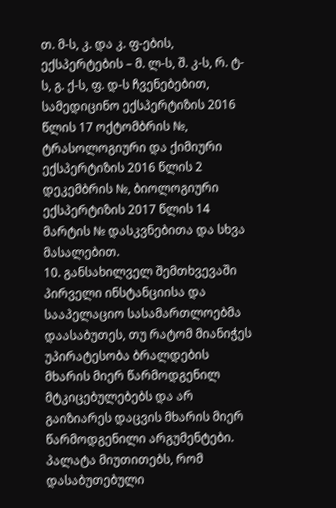თ. მ-ს, კ. და კ. ფ-ების, ექსპერტების – მ. ლ-ს, შ. კ-ს, რ. ტ-ს, გ. ქ-ს, ფ. დ-ს ჩვენებებით, სამედიცინო ექსპერტიზის 2016 წლის 17 ოქტომბრის №, ტრასოლოგიური და ქიმიური ექსპერტიზის 2016 წლის 2 დეკემბრის №, ბიოლოგიური ექსპერტიზის 2017 წლის 14 მარტის № დასკვნებითა და სხვა მასალებით.
10. განსახილველ შემთხვევაში პირველი ინსტანციისა და სააპელაციო სასამართლოებმა დაასაბუთეს, თუ რატომ მიანიჭეს უპირატესობა ბრალდების მხარის მიერ წარმოდგენილ მტკიცებულებებს და არ გაიზიარეს დაცვის მხარის მიერ წარმოდგენილი არგუმენტები. პალატა მიუთითებს, რომ დასაბუთებული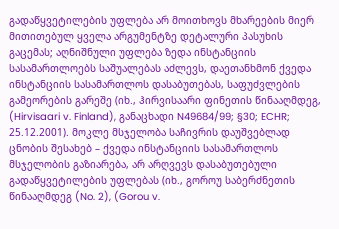გადაწყვეტილების უფლება არ მოითხოვს მხარეების მიერ მითითებულ ყველა არგუმენტზე დეტალური პასუხის გაცემას; აღნიშნული უფლება ზედა ინსტანციის სასამართლოებს საშუალებას აძლევს, დაეთანხმონ ქვედა ინსტანციის სასამართლოს დასაბუთებას, საფუძვლების გამეორების გარეშე (იხ., ჰირვისაარი ფინეთის წინააღმდეგ, (Hirvisaari v. Finland), განაცხადი N49684/99; §30; ECHR; 25.12.2001). მოკლე მსჯელობა საჩივრის დაუშვებლად ცნობის შესახებ – ქვედა ინსტანციის სასამართლოს მსჯელობის გაზიარება, არ არღვევს დასაბუთებული გადაწყვეტილების უფლებას (იხ., გოროუ საბერძნეთის წინააღმდეგ (No. 2), (Gorou v.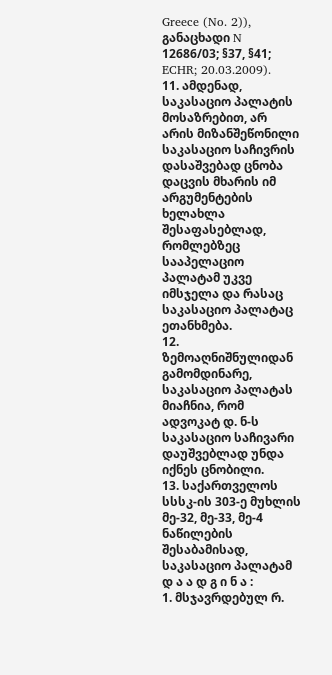Greece (No. 2)), განაცხადი N 12686/03; §37, §41; ECHR; 20.03.2009).
11. ამდენად, საკასაციო პალატის მოსაზრებით, არ არის მიზანშეწონილი საკასაციო საჩივრის დასაშვებად ცნობა დაცვის მხარის იმ არგუმენტების ხელახლა შესაფასებლად, რომლებზეც სააპელაციო პალატამ უკვე იმსჯელა და რასაც საკასაციო პალატაც ეთანხმება.
12. ზემოაღნიშნულიდან გამომდინარე, საკასაციო პალატას მიაჩნია, რომ ადვოკატ დ. ნ-ს საკასაციო საჩივარი დაუშვებლად უნდა იქნეს ცნობილი.
13. საქართველოს სსსკ-ის 303-ე მუხლის მე-32, მე-33, მე-4 ნაწილების შესაბამისად, საკასაციო პალატამ
დ ა ა დ გ ი ნ ა :
1. მსჯავრდებულ რ.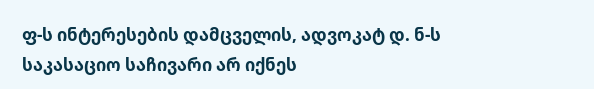ფ-ს ინტერესების დამცველის, ადვოკატ დ. ნ-ს საკასაციო საჩივარი არ იქნეს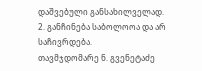დაშვებული განსახილველად.
2. განჩინება საბოლოოა და არ საჩივრდება.
თავმჯდომარე ნ. გვენეტაძე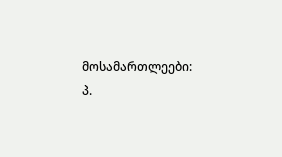მოსამართლეები: პ.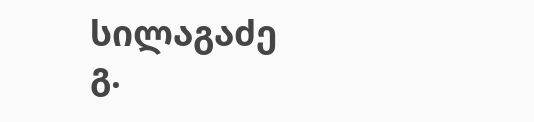სილაგაძე
გ.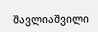შავლიაშვილი